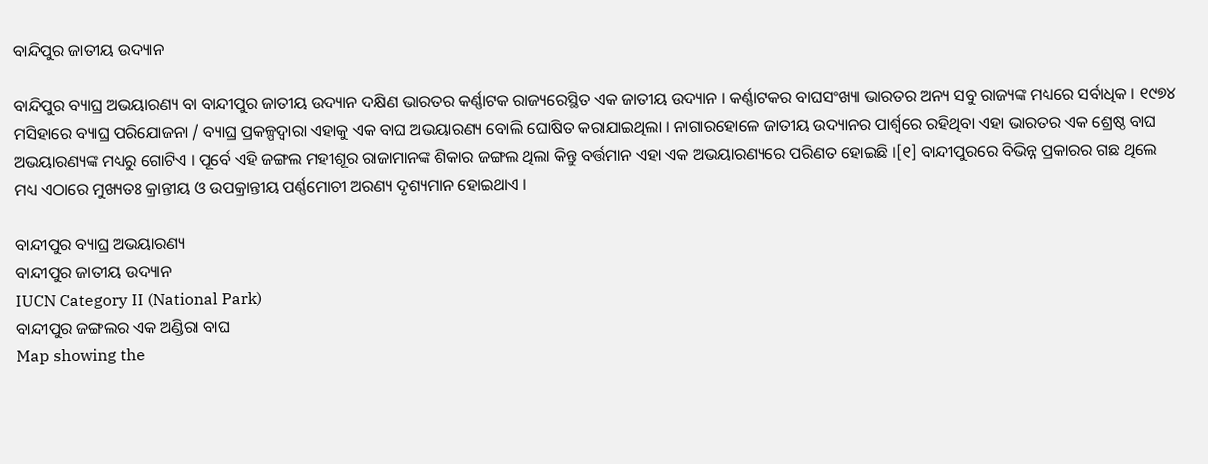ବାନ୍ଦିପୁର ଜାତୀୟ ଉଦ୍ୟାନ

ବାନ୍ଦିପୁର ବ୍ୟାଘ୍ର ଅଭୟାରଣ୍ୟ ବା ବାନ୍ଦୀପୁର ଜାତୀୟ ଉଦ୍ୟାନ ଦକ୍ଷିଣ ଭାରତର କର୍ଣ୍ଣାଟକ ରାଜ୍ୟରେସ୍ଥିତ ଏକ ଜାତୀୟ ଉଦ୍ୟାନ । କର୍ଣ୍ଣାଟକର ବାଘସଂଖ୍ୟା ଭାରତର ଅନ୍ୟ ସବୁ ରାଜ୍ୟଙ୍କ ମଧ୍ୟରେ ସର୍ବାଧିକ । ୧୯୭୪ ମସିହାରେ ବ୍ୟାଘ୍ର ପରିଯୋଜନା / ବ୍ୟାଘ୍ର ପ୍ରକଳ୍ପଦ୍ୱାରା ଏହାକୁ ଏକ ବାଘ ଅଭୟାରଣ୍ୟ ବୋଲି ଘୋଷିତ କରାଯାଇଥିଲା । ନାଗାରହୋଳେ ଜାତୀୟ ଉଦ୍ୟାନର ପାର୍ଶ୍ୱରେ ରହିଥିବା ଏହା ଭାରତର ଏକ ଶ୍ରେଷ୍ଠ ବାଘ ଅଭୟାରଣ୍ୟଙ୍କ ମଧ୍ୟରୁ ଗୋଟିଏ । ପୂର୍ବେ ଏହି ଜଙ୍ଗଲ ମହୀଶୂର ରାଜାମାନଙ୍କ ଶିକାର ଜଙ୍ଗଲ ଥିଲା କିନ୍ତୁ ବର୍ତ୍ତମାନ ଏହା ଏକ ଅଭୟାରଣ୍ୟରେ ପରିଣତ ହୋଇଛି ।[୧] ବାନ୍ଦୀପୁରରେ ବିଭିନ୍ନ ପ୍ରକାରର ଗଛ ଥିଲେ ମଧ୍ୟ ଏଠାରେ ମୁଖ୍ୟତଃ କ୍ରାନ୍ତୀୟ ଓ ଉପକ୍ରାନ୍ତୀୟ ପର୍ଣ୍ଣମୋଚୀ ଅରଣ୍ୟ ଦୃଶ୍ୟମାନ ହୋଇଥାଏ ।

ବାନ୍ଦୀପୁର ‍‌‍‍‍‌ବ୍ୟାଘ୍ର ଅଭୟାରଣ୍ୟ
ବାନ୍ଦୀପୁର ଜାତୀୟ ଉଦ୍ୟାନ
IUCN Category II (National Park)
ବାନ୍ଦୀପୁର ଜଙ୍ଗଲର ଏକ ଅଣ୍ଡିରା ବାଘ
Map showing the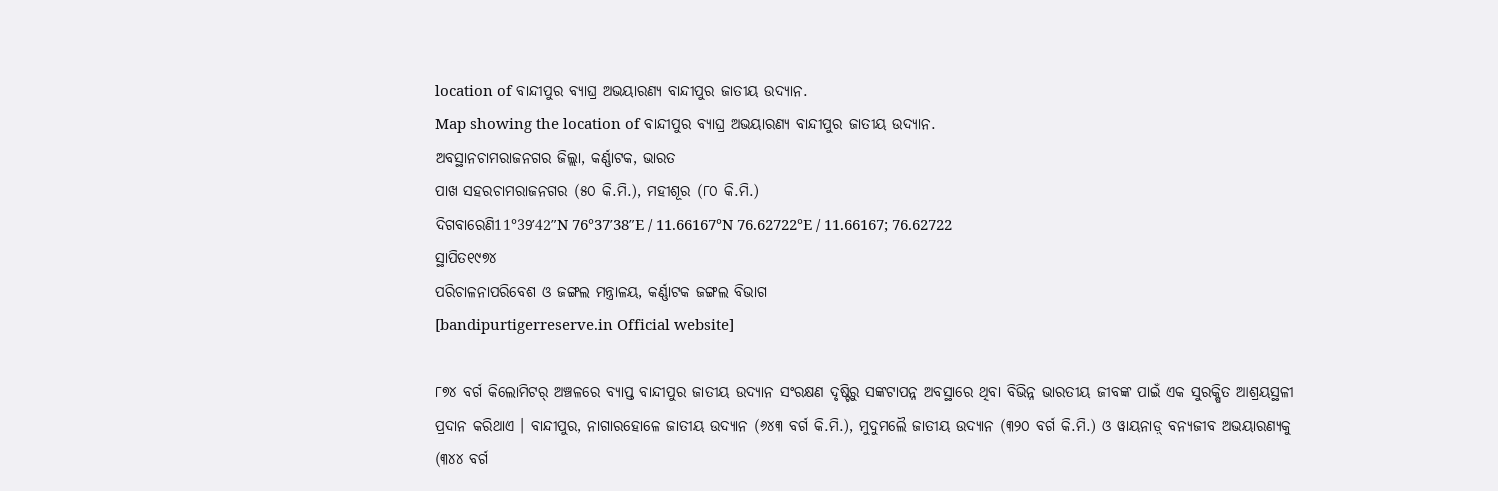location of ବାନ୍ଦୀପୁର ‍‌‍‍‍‌ବ୍ୟାଘ୍ର ଅଭୟାରଣ୍ୟ ବାନ୍ଦୀପୁର ଜାତୀୟ ଉଦ୍ୟାନ.
Map showing the location of ବାନ୍ଦୀପୁର ‍‌‍‍‍‌ବ୍ୟାଘ୍ର ଅଭୟାରଣ୍ୟ ବାନ୍ଦୀପୁର ଜାତୀୟ ଉଦ୍ୟାନ.
ଅବସ୍ଥାନଚାମରାଜନଗର ଜିଲ୍ଲା, କର୍ଣ୍ଣାଟକ, ଭାରତ
ପାଖ ସହରଚାମରାଜନଗର (୫୦ କି.ମି.), ମହୀଶୂର (୮୦ କି.ମି.)
ଦିଗବାରେଣି11°39′42″N 76°37′38″E / 11.66167°N 76.62722°E / 11.66167; 76.62722
ସ୍ଥାପିତ୧୯୭୪
ପରିଚାଳନାପରିବେଶ ଓ ଜଙ୍ଗଲ ମନ୍ତ୍ରାଳୟ, କର୍ଣ୍ଣାଟକ ଜଙ୍ଗଲ ବିଭାଗ
[bandipurtigerreserve.in Official website]

୮୭୪ ବର୍ଗ କିଲୋମିଟର୍ ଅଞ୍ଚଳରେ ବ୍ୟାପ୍ତ ବାନ୍ଦୀପୁର ଜାତୀୟ ଉଦ୍ୟାନ ସଂରକ୍ଷଣ ଦୃଷ୍ଟିରୁ ସଙ୍କଟାପନ୍ନ ଅବସ୍ଥାରେ ଥିବା ବିଭିନ୍ନ ଭାରତୀୟ ଜୀବଙ୍କ ପାଇଁ ଏକ ସୁରକ୍ଷିତ ଆଶ୍ରୟସ୍ଥଳୀ ପ୍ରଦାନ କରିଥାଏ । ବାନ୍ଦୀପୁର, ନାଗାରହୋଳେ ଜାତୀୟ ଉଦ୍ୟାନ (୬୪୩ ବର୍ଗ କି.ମି.), ମୁଦୁମଲୈ ଜାତୀୟ ଉଦ୍ୟାନ (୩୨୦ ବର୍ଗ କି.ମି.) ଓ ୱାୟନାଡ଼୍ ବନ୍ୟଜୀବ ଅଭୟାରଣ୍ୟକୁ (୩୪୪ ବର୍ଗ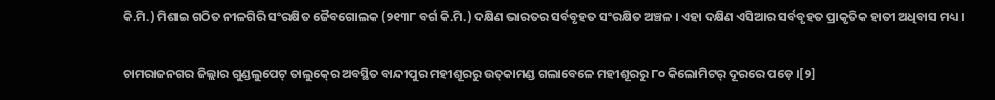କି.ମି.) ମିଶାଇ ଗଠିତ ନୀଳଗିରି ସଂରକ୍ଷିତ ଜୈବଗୋଲକ (୨୧୩୮ ବର୍ଗ କି.ମି.) ଦକ୍ଷିଣ ଭାରତର ସର୍ବବୃହତ ସଂରକ୍ଷିତ ଅଞ୍ଚଳ । ଏହା ଦକ୍ଷିଣ ଏସିଆର ସର୍ବବୃହତ ପ୍ରାକୃତିକ ହାତୀ ଅଧିବାସ ମଧ୍ୟ ।

ଚାମରାଜନଗର ଜିଲ୍ଲାର ଗୁଣ୍ଡଲୁପେଟ୍ ତାଲୁକ୍‍ରେ ଅବସ୍ଥିତ ବାନ୍ଦୀପୁର ମହୀଶୂରରୁ ଉତ୍‍କାମଣ୍ଡ ଗଲାବେଳେ ମହୀଶୂରରୁ ୮୦ କିଲୋମିଟର୍ ଦୂରରେ ପଡ଼େ ।[୨]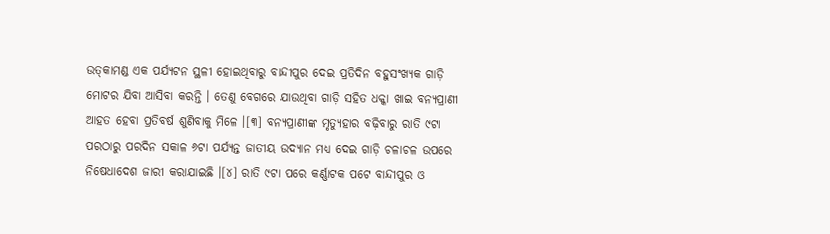ଉତ୍‍କାମଣ୍ଡ ଏକ ପର୍ଯ୍ୟଟନ ସ୍ଥଳୀ ହୋଇଥିବାରୁ ବାନ୍ଦୀପୁର ଦେଇ ପ୍ରତିଦିନ ବହୁସଂଖ୍ୟକ ଗାଡ଼ି ମୋଟର ଯିବା ଆସିବା କରନ୍ତି । ତେଣୁ ବେଗରେ ଯାଉଥିବା ଗାଡ଼ି ସହିତ ଧକ୍କା ଖାଇ ବନ୍ୟପ୍ରାଣୀ ଆହତ ହେବା ପ୍ରତିବର୍ଷ ଶୁଣିବାକୁ ମିଳେ ।[୩] ବନ୍ୟପ୍ରାଣୀଙ୍କ ମୃତ୍ୟୁହାର ବଢ଼ିବାରୁ ରାତି ୯ଟା ପରଠାରୁ ପରଦିନ ସକାଳ ୬ଟା ପର୍ଯ୍ୟନ୍ତ ଜାତୀୟ ଉଦ୍ୟାନ ମଧ୍ୟ ଦେଇ ଗାଡ଼ି ଚଳାଚଳ ଉପରେ ନିଷେଧାଦେଶ ଜାରୀ କରାଯାଇଛି ।[୪] ରାତି ୯ଟା ପରେ କର୍ଣ୍ଣାଟକ ପଟେ ବାନ୍ଦୀପୁର ଓ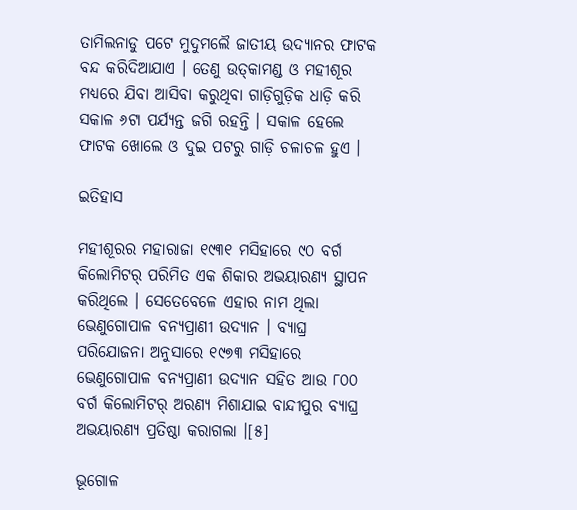ତାମିଲନାଡୁ ପଟେ ମୁଦୁମଲୈ ଜାତୀୟ ଉଦ୍ୟାନର ଫାଟକ ବନ୍ଦ କରିଦିଆଯାଏ । ତେଣୁ ଉତ୍‍କାମଣ୍ଡ ଓ ମହୀଶୂର ମଧ୍ୟରେ ଯିବା ଆସିବା କରୁଥିବା ଗାଡ଼ିଗୁଡ଼ିକ ଧାଡ଼ି କରି ସକାଳ ୬ଟା ପର୍ଯ୍ୟନ୍ତ ଜଗି ରହନ୍ତି । ସକାଳ ହେଲେ ଫାଟକ ଖୋଲେ ଓ ଦୁଇ ପଟରୁ ଗାଡ଼ି ଚଳାଚଳ ହୁଏ ।

ଇତିହାସ

ମହୀଶୂରର ମହାରାଜା ୧୯୩୧ ମସିହାରେ ୯୦ ବର୍ଗ କିଲୋମିଟର୍ ପରିମିତ ଏକ ଶିକାର ଅଭୟାରଣ୍ୟ ସ୍ଥାପନ କରିଥିଲେ । ସେତେବେଳେ ଏହାର ନାମ ଥିଲା ଭେଣୁଗୋପାଳ ବନ୍ୟପ୍ରାଣୀ ଉଦ୍ୟାନ । ବ୍ୟାଘ୍ର ପରିଯୋଜନା ଅନୁସାରେ ୧୯୭୩ ମସିହାରେ ଭେଣୁଗୋପାଳ ବନ୍ୟପ୍ରାଣୀ ଉଦ୍ୟାନ ସହିତ ଆଉ ୮୦୦ ବର୍ଗ କିଲୋମିଟର୍ ଅରଣ୍ୟ ମିଶାଯାଇ ବାନ୍ଦୀପୁର ବ୍ୟାଘ୍ର ଅଭୟାରଣ୍ୟ ପ୍ରତିଷ୍ଠା କରାଗଲା ।[୫]

ଭୂଗୋଳ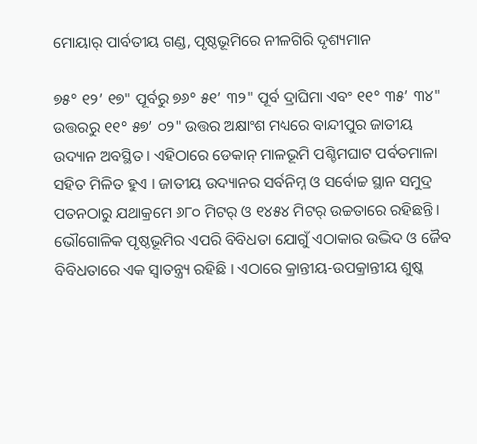ମୋୟାର୍ ପାର୍ବତୀୟ ଗଣ୍ଡ, ପୃଷ୍ଠଭୂମିରେ ନୀଳଗିରି ଦୃଶ୍ୟମାନ

୭୫° ୧୨’ ୧୭" ପୂର୍ବରୁ ୭୬° ୫୧’ ୩୨" ପୂର୍ବ ଦ୍ରାଘିମା ଏବଂ ୧୧° ୩୫’ ୩୪" ଉତ୍ତରରୁ ୧୧° ୫୭’ ୦୨" ଉତ୍ତର ଅକ୍ଷାଂଶ ମଧ୍ୟରେ ବାନ୍ଦୀପୁର ଜାତୀୟ ଉଦ୍ୟାନ ଅବସ୍ଥିତ । ଏହିଠାରେ ଡେକାନ୍ ମାଳଭୂମି ପଶ୍ଚିମଘାଟ ପର୍ବତମାଳା ସହିତ ମିଳିତ ହୁଏ । ଜାତୀୟ ଉଦ୍ୟାନର ସର୍ବନିମ୍ନ ଓ ସର୍ବୋଚ୍ଚ ସ୍ଥାନ ସମୁଦ୍ର ପତନଠାରୁ ଯଥାକ୍ରମେ ୬୮୦ ମିଟର୍ ଓ ୧୪୫୪ ମିଟର୍ ଉଚ୍ଚତାରେ ରହିଛନ୍ତି । ଭୌଗୋଳିକ ପୃଷ୍ଠଭୂମିର ଏପରି ବିବିଧତା ଯୋଗୁଁ ଏଠାକାର ଉଦ୍ଭିଦ ଓ ଜୈବ ବିବିଧତାରେ ଏକ ସ୍ୱାତନ୍ତ୍ର୍ୟ ରହିଛି । ଏଠାରେ କ୍ରାନ୍ତୀୟ-ଉପକ୍ରାନ୍ତୀୟ ଶୁଷ୍କ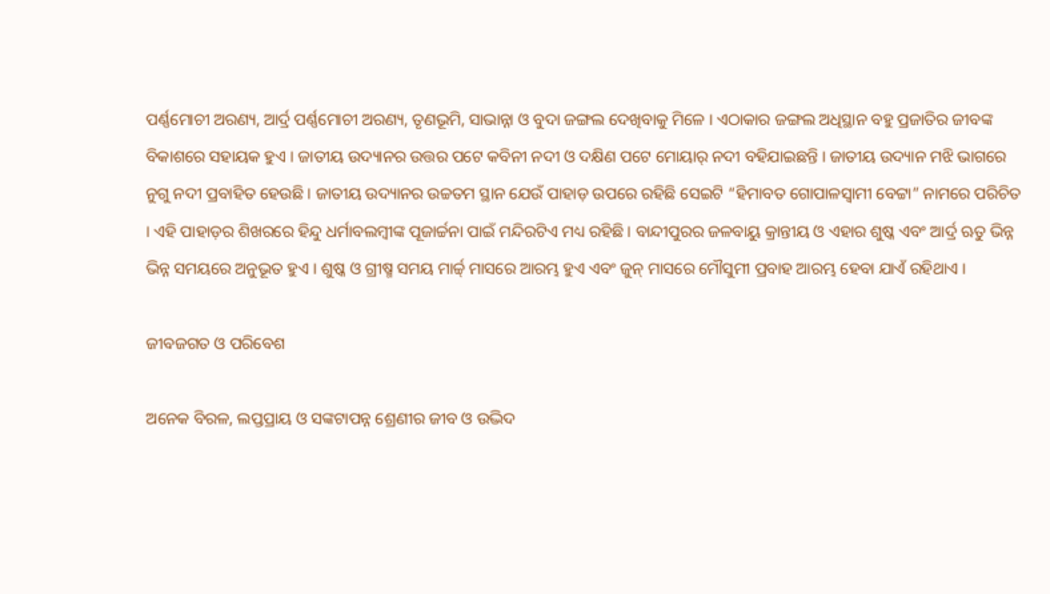ପର୍ଣ୍ଣମୋଚୀ ଅରଣ୍ୟ, ଆର୍ଦ୍ର ପର୍ଣ୍ଣମୋଚୀ ଅରଣ୍ୟ, ତୃଣଭୂମି, ସାଭାନ୍ନା ଓ ବୁଦା ଜଙ୍ଗଲ ଦେଖିବାକୁ ମିଳେ । ଏଠାକାର ଜଙ୍ଗଲ ଅଧିସ୍ଥାନ ବହୁ ପ୍ରଜାତିର ଜୀବଙ୍କ ବିକାଶରେ ସହାୟକ ହୁଏ । ଜାତୀୟ ଉଦ୍ୟାନର ଉତ୍ତର ପଟେ କବିନୀ ନଦୀ ଓ ଦକ୍ଷିଣ ପଟେ ମୋୟାର୍ ନଦୀ ବହିଯାଇଛନ୍ତି । ଜାତୀୟ ଉଦ୍ୟାନ ମଝି ଭାଗରେ ନୁଗୁ ନଦୀ ପ୍ରବାହିତ ହେଉଛି । ଜାତୀୟ ଉଦ୍ୟାନର ଉଚ୍ଚତମ ସ୍ଥାନ ଯେଉଁ ପାହାଡ଼ ଉପରେ ରହିଛି ସେଇଟି “ହିମାବତ ଗୋପାଳସ୍ୱାମୀ ବେଟ୍ଟା” ନାମରେ ପରିଚିତ । ଏହି ପାହାଡ଼ର ଶିଖରରେ ହିନ୍ଦୁ ଧର୍ମାବଲମ୍ବୀଙ୍କ ପୂଜାର୍ଚ୍ଚନା ପାଇଁ ମନ୍ଦିରଟିଏ ମଧ୍ୟ ରହିଛି । ବାନ୍ଦୀପୁରର ଜଳବାୟୁ କ୍ରାନ୍ତୀୟ ଓ ଏହାର ଶୁଷ୍କ ଏବଂ ଆର୍ଦ୍ର ଋତୁ ଭିନ୍ନ ଭିନ୍ନ ସମୟରେ ଅନୁଭୂତ ହୁଏ । ଶୁଷ୍କ ଓ ଗ୍ରୀଷ୍ମ ସମୟ ମାର୍ଚ୍ଚ୍ ମାସରେ ଆରମ୍ଭ ହୁଏ ଏବଂ ଜୁନ୍ ମାସରେ ମୌସୁମୀ ପ୍ରବାହ ଆରମ୍ଭ ହେବା ଯାଏଁ ରହିଥାଏ ।

ଜୀବଜଗତ ଓ ପରିବେଶ

ଅନେକ ବିରଳ, ଲପ୍ତପ୍ରାୟ ଓ ସଙ୍କଟାପନ୍ନ ଶ୍ରେଣୀର ଜୀବ ଓ ଉଦ୍ଭିଦ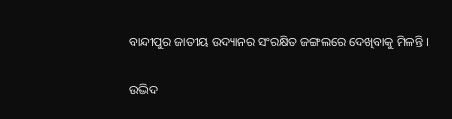ବାନ୍ଦୀପୁର ଜାତୀୟ ଉଦ୍ୟାନର ସଂରକ୍ଷିତ ଜଙ୍ଗଲରେ ଦେଖିବାକୁ ମିଳନ୍ତି ।

ଉଦ୍ଭିଦ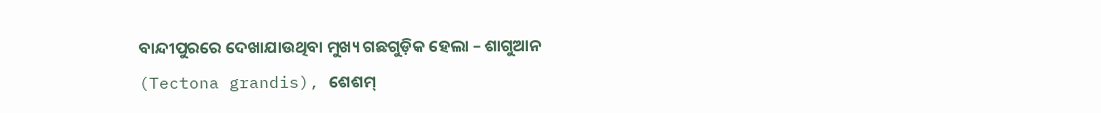ବାନ୍ଦୀପୁରରେ ଦେଖାଯାଉଥିବା ମୁଖ୍ୟ ଗଛଗୁଡ଼ିକ ହେଲା – ଶାଗୁଆନ (Tectona grandis), ଶେଶମ୍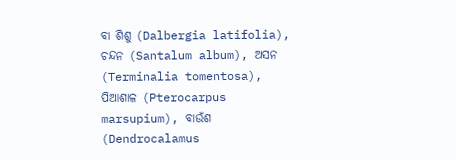ବା ଶିଶୁ (Dalbergia latifolia), ଚନ୍ଦନ (Santalum album), ଅସନ (Terminalia tomentosa), ପିଆଶାଳ (Pterocarpus marsupium), ବାଉଁଶ (Dendrocalamus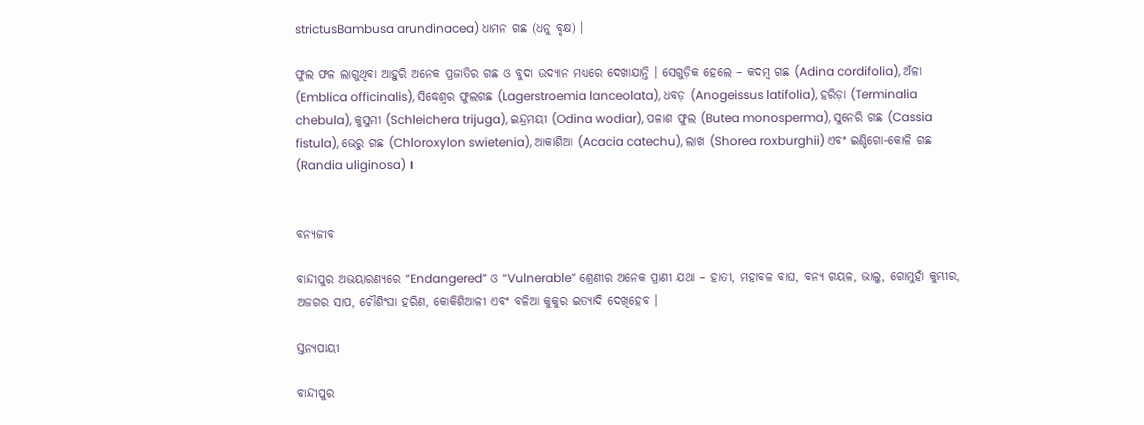strictusBambusa arundinacea) ଧାମନ ଗଛ (ଧନୁ ବୃକ୍ଷ) ।

ଫୁଲ ଫଳ ଲାଗୁଥିବା ଆହୁରି ଅନେକ ପ୍ରଜାତିର ଗଛ ଓ ବୁଦା ଉଦ୍ୟାନ ମଧ୍ୟରେ ଦେଖାଯାନ୍ତି । ସେଗୁଡ଼ିକ ହେଲେ – କଦମ୍ବ ଗଛ (Adina cordifolia), ଅଁଳା (Emblica officinalis), ସିଦ୍ଧେଶ୍ୱର ଫୁଲଗଛ (Lagerstroemia lanceolata), ଧବଡ଼ (Anogeissus latifolia), ହରିଡ଼ା (Terminalia chebula), କୁସୁମୀ (Schleichera trijuga), ଇନ୍ଦ୍ରମୟୀ (Odina wodiar), ପଳାଶ ଫୁଲ (Butea monosperma), ସୁନେରି ଗଛ (Cassia fistula), ଭେରୁ ଗଛ (Chloroxylon swietenia), ଆକାଶିଆ (Acacia catechu), ଲାଖ (Shorea roxburghii) ଏବଂ ଇଣ୍ଡିଗୋ-କୋଳି ଗଛ (Randia uliginosa) ।


ବନ୍ୟଜୀବ

ବାନ୍ଦୀପୁର ଅଭୟାରଣ୍ୟରେ “Endangered” ଓ “Vulnerable” ଶ୍ରେଣୀର ଅନେକ ପ୍ରାଣୀ ଯଥା – ହାତୀ, ମହାବଳ ବାଘ, ବନ୍ୟ ଗୟଳ, ଭାଲୁ, ଗୋମୁହାଁ କୁମ୍ଭୀର, ଅଜଗର ସାପ, ଚୌଶିଂଘା ହରିଣ, କୋକିଶିଆଳୀ ଏବଂ ବଳିଆ କୁକୁର ଇତ୍ୟାଦି ଦେଖିହେବ ।

ସ୍ତନ୍ୟପାୟୀ

ବାନ୍ଦୀପୁର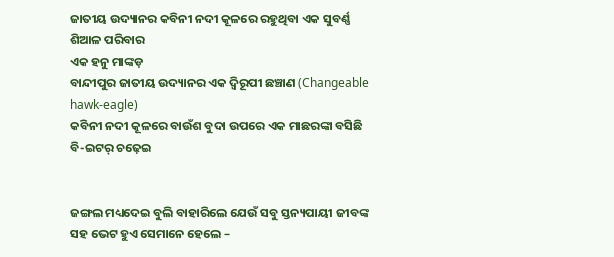ଜାତୀୟ ଉଦ୍ୟାନର କବିନୀ ନଦୀ କୂଳରେ ରହୁଥିବା ଏକ ସୁବର୍ଣ୍ଣ ଶିଆଳ ପରିବାର
ଏକ ହନୁ ମାଙ୍କଡ଼
ବାନ୍ଦୀପୁର ଜାତୀୟ ଉଦ୍ୟାନର ଏକ ଦ୍ୱିରୂପୀ ଛଞ୍ଚାଣ (Changeable hawk-eagle)
କବିନୀ ନଦୀ କୂଳରେ ବାଉଁଶ ବୁଦା ଉପରେ ଏକ ମାଛରଙ୍କା ବସିଛି
ବି-ଇଟର୍ ଚଢ଼େଇ


ଜଙ୍ଗଲ ମଧ୍ୟଦେଇ ବୁଲି ବାହାରିଲେ ଯେଉଁ ସବୁ ସ୍ତନ୍ୟପାୟୀ ଜୀବଙ୍କ ସହ ଭେଟ ହୁଏ ସେମାନେ ହେଲେ –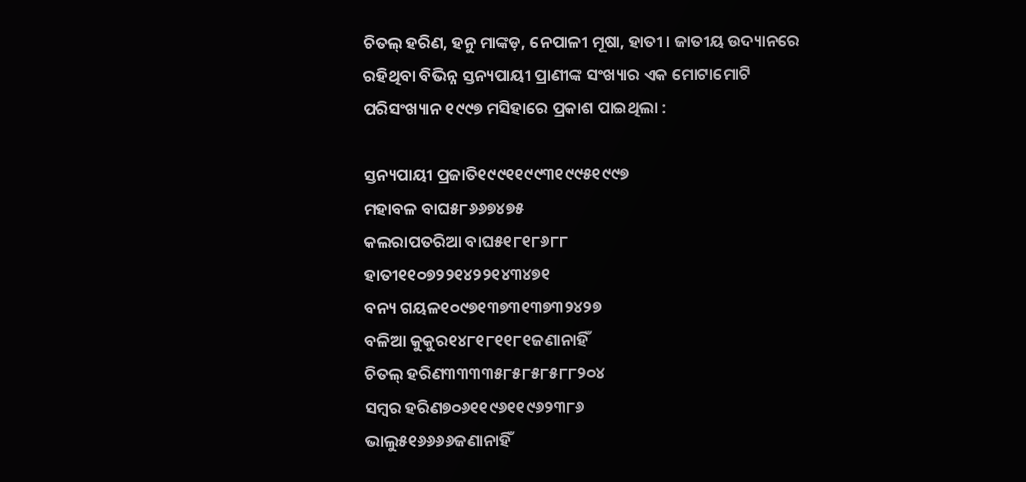ଚିତଲ୍ ହରିଣ, ହନୁ ମାଙ୍କଡ଼, ନେପାଳୀ ମୂଷା, ହାତୀ । ଜାତୀୟ ଉଦ୍ୟାନରେ ରହିଥିବା ବିଭିନ୍ନ ସ୍ତନ୍ୟପାୟୀ ପ୍ରାଣୀଙ୍କ ସଂଖ୍ୟାର ଏକ ମୋଟାମୋଟି ପରିସଂଖ୍ୟାନ ୧୯୯୭ ମସିହାରେ ପ୍ରକାଶ ପାଇଥିଲା :

ସ୍ତନ୍ୟପାୟୀ ପ୍ରଜାତି୧୯୯୧୧୯୯୩୧୯୯୫୧୯୯୭
ମହାବଳ ବାଘ୫୮୬୬୭୪୭୫
କଲରାପତରିଆ ବାଘ୫୧୮୧୮୬୮୮
ହାତୀ୧୧୦୭୨୨୧୪୨୨୧୪୩୪୭୧
ବନ୍ୟ ଗୟଳ୧୦୯୭୧୩୭୩୧୩୭୩୨୪୨୭
ବଳିଆ କୁକୁର୧୪୮୧୮୧୧୮୧ଜଣାନାହିଁ
ଚିତଲ୍ ହରିଣ୩୩୩୩୫୮୫୮୫୮୫୮୮୨୦୪
ସମ୍ବର ହରିଣ୭୦୬୧୧୯୬୧୧୯୬୨୩୮୬
ଭାଲୁ୫୧୬୬୬୬ଜଣାନାହିଁ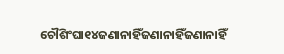ଚୌଶିଂଘା୧୪ଜଣାନାହିଁଜଣାନାହିଁଜଣାନାହିଁ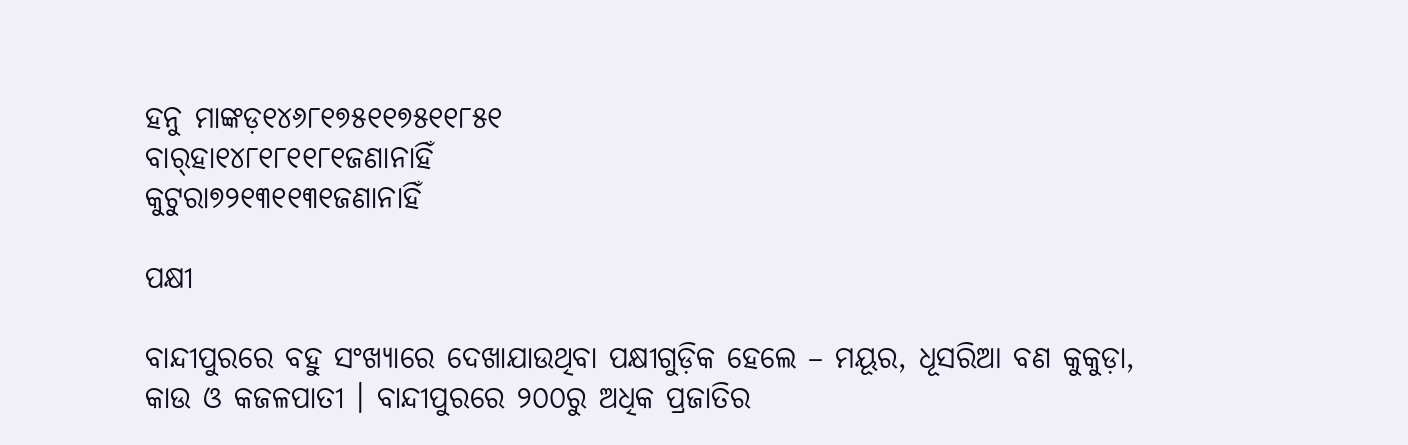ହନୁ ମାଙ୍କଡ଼୧୪୬୮୧୭୫୧୧୭୫୧୧୮୫୧
ବାର୍‍ହା୧୪୮୧୮୧୧୮୧ଜଣାନାହିଁ
କୁଟୁରା୭୨୧୩୧୧୩୧ଜଣାନାହିଁ

ପକ୍ଷୀ

ବାନ୍ଦୀପୁରରେ ବହୁ ସଂଖ୍ୟାରେ ଦେଖାଯାଉଥିବା ପକ୍ଷୀଗୁଡ଼ିକ ହେଲେ – ମୟୂର, ଧୂସରିଆ ବଣ କୁକୁଡ଼ା, କାଉ ଓ କଜଳପାତୀ । ବାନ୍ଦୀପୁରରେ ୨୦୦ରୁ ଅଧିକ ପ୍ରଜାତିର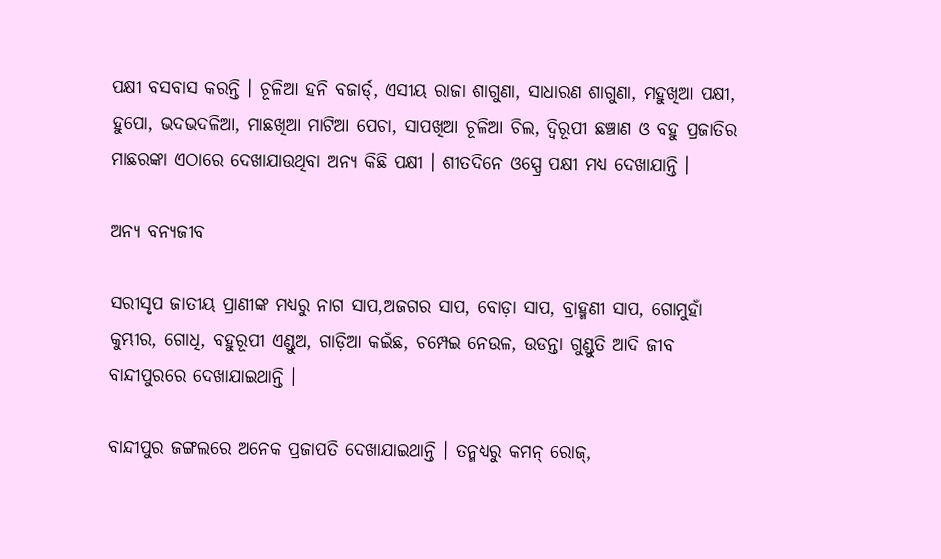ପକ୍ଷୀ ବସବାସ କରନ୍ତି । ଚୂଳିଆ ହନି ବଜାର୍ଡ୍, ଏସୀୟ ରାଜା ଶାଗୁଣା, ସାଧାରଣ ଶାଗୁଣା, ମହୁଖିଆ ପକ୍ଷୀ, ହୁପୋ, ଭଦଭଦଳିଆ, ମାଛଖିଆ ମାଟିଆ ପେଚା, ସାପଖିଆ ଚୂଳିଆ ଚିଲ, ଦ୍ୱିରୂପୀ ଛଞ୍ଚାଣ ଓ ବହୁ ପ୍ରଜାତିର ମାଛରଙ୍କା ଏଠାରେ ଦେଖାଯାଉଥିବା ଅନ୍ୟ କିଛି ପକ୍ଷୀ । ଶୀତଦିନେ ଓସ୍ପ୍ରେ ପକ୍ଷୀ ମଧ୍ୟ ଦେଖାଯାନ୍ତି ।

ଅନ୍ୟ ବନ୍ୟଜୀବ

ସରୀସୃପ ଜାତୀୟ ପ୍ରାଣୀଙ୍କ ମଧ୍ୟରୁ ନାଗ ସାପ,ଅଜଗର ସାପ, ବୋଡ଼ା ସାପ, ବ୍ରାହ୍ମଣୀ ସାପ, ଗୋମୁହାଁ କୁମ୍ଭୀର, ଗୋଧି, ବହୁରୂପୀ ଏଣ୍ଡୁଅ, ଗାଡ଼ିଆ କଇଁଛ, ଚମ୍ପେଇ ନେଉଳ, ଉଡନ୍ତା ଗୁଣ୍ଡୁତି ଆଦି ଜୀବ ବାନ୍ଦୀପୁରରେ ଦେଖାଯାଇଥାନ୍ତି ।

ବାନ୍ଦୀପୁର ଜଙ୍ଗଲରେ ଅନେକ ପ୍ରଜାପତି ଦେଖାଯାଇଥାନ୍ତି । ତନ୍ମଧ୍ୟରୁ କମନ୍ ରୋଜ୍,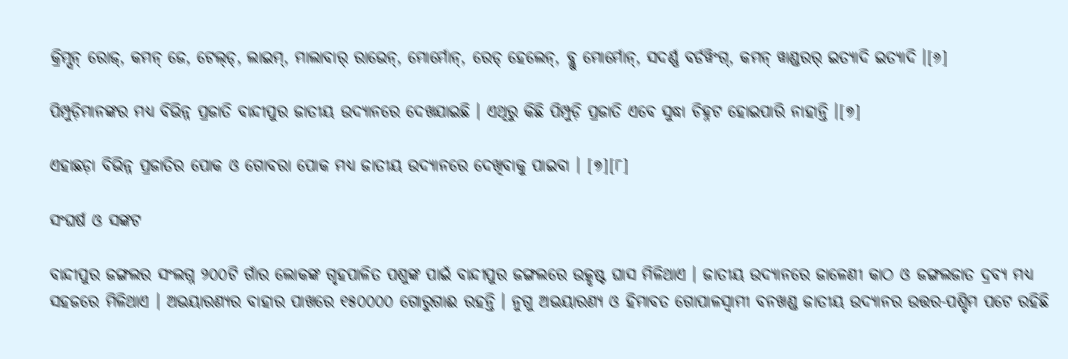କ୍ରିମ୍ସନ୍ ରୋଜ୍, କମନ୍ ଜେ, ଟେଲ୍‍ଡ୍, ଲାଇମ୍, ମାଲାବାର୍ ରାଭେନ୍, ମୋର୍ମୋନ୍, ରେଡ୍ ହେଲେନ୍, ବ୍ଲୁ ମୋର୍ମୋନ୍, ସଦର୍ଣ୍ଣ ବର୍ଡୱିଂଗ୍, କମନ୍ ୱାଣ୍ଡରର୍ ଇତ୍ୟାଦି ଇତ୍ୟାଦି ।[୬]

ପିମ୍ପୁଡ଼ିମାନଙ୍କର ମଧ୍ୟ ବିଭିନ୍ନ ପ୍ରଜାତି ବାନ୍ଦୀପୁର ଜାତୀୟ ଉଦ୍ୟାନରେ ଦେଖଯାଇଛି । ଏଥିରୁ କିଛି ପିମ୍ପୁଡ଼ି ପ୍ରଜାତି ଏବେ ସୁଦ୍ଧା ଚିହ୍ନଟ ହୋଇପାରି ନାହାନ୍ତି ।[୭]

ଏହାଛଡ଼ା ବିଭିନ୍ନ ପ୍ରଜାତିର ପୋକ ଓ ଗୋବରା ପୋକ ମଧ୍ୟ ଜାତୀୟ ଉଦ୍ୟାନରେ ଦେଖିବାକୁ ପାଇବା । [୭][୮]

ସଂଘର୍ଷ ଓ ସଙ୍କଟ

ବାନ୍ଦୀପୁର ଜଙ୍ଗଲର ସଂଲଗ୍ନ ୨୦୦ଟି ଗାଁର ଲୋକଙ୍କ ଗୃହପାଳିତ ପଶୁଙ୍କ ପାଇଁ ବାନ୍ଦୀପୁର ଜଙ୍ଗଲରେ ଉତ୍କୃଷ୍ଟ ଘାସ ମିଳିଥାଏ । ଜାତୀୟ ଉଦ୍ୟାନରେ ଜାଳେଣୀ କାଠ ଓ ଜଙ୍ଗଲଜାତ ଦ୍ରବ୍ୟ ମଧ୍ୟ ସହଜରେ ମିଳିଥାଏ । ଅଭୟାରଣ୍ୟର ବାହାର ପାଖରେ ୧୫୦୦୦୦ ଗୋରୁଗାଈ ରହନ୍ତି । ନୁଗୁ ଅଭୟାରଣ୍ୟ ଓ ହିମାବତ ଗୋପାଳସ୍ୱାମୀ ବନଖଣ୍ଡ ଜାତୀୟ ଉଦ୍ୟାନର ଉତ୍ତର-ପଶ୍ଚିମ ପଟେ ରହିଛି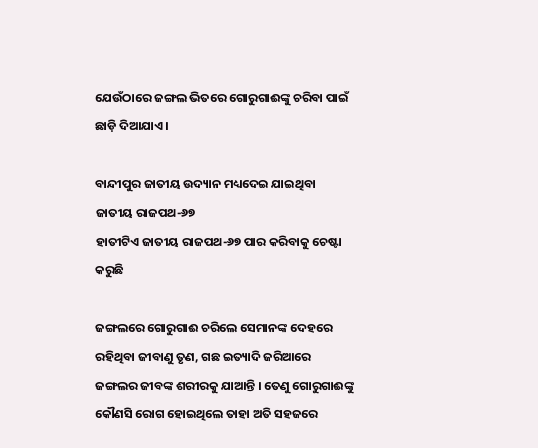ଯେଉଁଠାରେ ଜଙ୍ଗଲ ଭିତରେ ଗୋରୁଗାଈଙ୍କୁ ଚରିବା ପାଇଁ ଛାଡ଼ି ଦିଆଯାଏ ।

ବାନ୍ଦୀପୁର ଜାତୀୟ ଉଦ୍ୟାନ ମଧ୍ୟଦେଇ ଯାଇଥିବା ଜାତୀୟ ରାଜପଥ-୬୭
ହାତୀଟିଏ ଜାତୀୟ ରାଜପଥ-୬୭ ପାର କରିବାକୁ ଚେଷ୍ଟା କରୁଛି

ଜଙ୍ଗଲରେ ଗୋରୁଗାଈ ଚରିଲେ ସେମାନଙ୍କ ଦେହରେ ରହିଥିବା ଜୀବାଣୁ ତୃଣ, ଗଛ ଇତ୍ୟାଦି ଜରିଆରେ ଜଙ୍ଗଲର ଜୀବଙ୍କ ଶରୀରକୁ ଯାଆନ୍ତି । ତେଣୁ ଗୋରୁଗାଈଙ୍କୁ କୌଣସି ରୋଗ ହୋଇଥିଲେ ତାହା ଅତି ସହଜରେ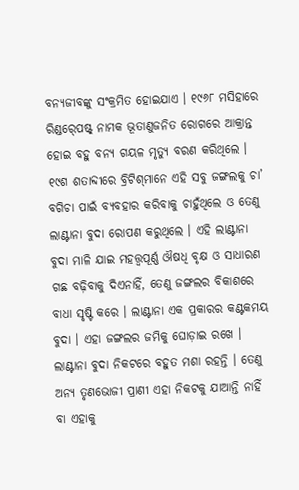ବନ୍ୟଜୀବଙ୍କୁ ସଂକ୍ରମିତ ହୋଇଯାଏ । ୧୯୬୮ ମସିହାରେ ରିଣ୍ଡର୍‍ପେଷ୍ଟ୍ ନାମକ ଭୂତାଣୁଜନିତ ରୋଗରେ ଆକ୍ରାନ୍ତ ହୋଇ ବହୁ ବନ୍ୟ ଗୟଳ ମୃତ୍ୟୁ ବରଣ କରିଥିଲେ । ୧୯ଶ ଶତାବ୍ଦୀରେ ବ୍ରିଟିଶ୍‍ମାନେ ଏହି ସବୁ ଜଙ୍ଗଲକୁ ଚା’ ବଗିଚା ପାଇଁ ବ୍ୟବହାର କରିବାକୁ ଚାହୁଁଥିଲେ ଓ ତେଣୁ ଲାଣ୍ଟାନା ବୁଦା ରୋପଣ କରୁଥିଲେ । ଏହି ଲାଣ୍ଟାନା ବୁଦା ମାଳି ଯାଇ ମହତ୍ତ୍ୱପୂର୍ଣ୍ଣ ଔଷଧି ବୃକ୍ଷ ଓ ସାଧାରଣ ଗଛ ବଢ଼ିବାକୁ ଦିଏନାହିଁ, ତେଣୁ ଜଙ୍ଗଲର ବିକାଶରେ ବାଧା ସୃଷ୍ଟି କରେ । ଲାଣ୍ଟାନା ଏକ ପ୍ରକାରର କଣ୍ଟକମୟ ବୁଦା । ଏହା ଜଙ୍ଗଲର ଜମିକୁ ଘୋଡ଼ାଇ ରଖେ । ଲାଣ୍ଟାନା ବୁଦା ନିକଟରେ ବହୁତ ମଶା ରହନ୍ତି । ତେଣୁ ଅନ୍ୟ ତୃଣଭୋଜୀ ପ୍ରାଣୀ ଏହା ନିକଟକୁ ଯାଆନ୍ତି ନାହିଁ ବା ଏହାକୁ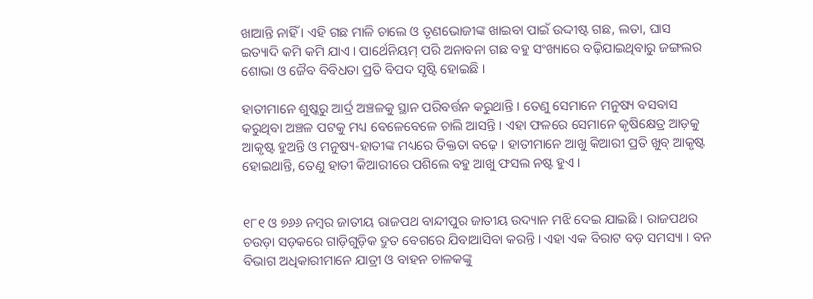ଖାଆନ୍ତି ନାହିଁ । ଏହି ଗଛ ମାଳି ଚାଲେ ଓ ତୃଣଭୋଜୀଙ୍କ ଖାଇବା ପାଇଁ ଉଦ୍ଦୀଷ୍ଟ ଗଛ, ଲତା, ଘାସ ଇତ୍ୟାଦି କମି କମି ଯାଏ । ପାର୍ଥେନିୟମ୍ ପରି ଅନାବନା ଗଛ ବହୁ ସଂଖ୍ୟାରେ ବଢ଼ିଯାଇଥିବାରୁ ଜଙ୍ଗଲର ଶୋଭା ଓ ଜୈବ ବିବିଧତା ପ୍ରତି ବିପଦ ସୃଷ୍ଟି ହୋଇଛି ।

ହାତୀମାନେ ଶୁଷ୍କରୁ ଆର୍ଦ୍ର ଅଞ୍ଚଳକୁ ସ୍ଥାନ ପରିବର୍ତ୍ତନ କରୁଥାନ୍ତି । ତେଣୁ ସେମାନେ ମନୁଷ୍ୟ ବସବାସ କରୁଥିବା ଅଞ୍ଚଳ ପଟକୁ ମଧ୍ୟ ବେଳେବେଳେ ଚାଲି ଆସନ୍ତି । ଏହା ଫଳରେ ସେମାନେ କୃଷିକ୍ଷେତ୍ର ଆଡ଼କୁ ଆକୃଷ୍ଟ ହୁଅନ୍ତି ଓ ମନୁଷ୍ୟ-ହାତୀଙ୍କ ମଧ୍ୟରେ ତିକ୍ତତା ବଢ଼େ । ହାତୀମାନେ ଆଖୁ କିଆରୀ ପ୍ରତି ଖୁବ୍ ଆକୃଷ୍ଟ ହୋଇଥାନ୍ତି, ତେଣୁ ହାତୀ କିଆରୀରେ ପଶିଲେ ବହୁ ଆଖୁ ଫସଲ ନଷ୍ଟ ହୁଏ ।


୧୮୧ ଓ ୭୬୬ ନମ୍ବର ଜାତୀୟ ରାଜପଥ ବାନ୍ଦୀପୁର ଜାତୀୟ ଉଦ୍ୟାନ ମଝି ଦେଇ ଯାଇଛି । ରାଜପଥର ଚଉଡ଼ା ସଡ଼କରେ ଗାଡ଼ିଗୁଡ଼ିକ ଦ୍ରୁତ ବେଗରେ ଯିବାଆସିବା କରନ୍ତି । ଏହା ଏକ ବିରାଟ ବଡ଼ ସମସ୍ୟା । ବନ ବିଭାଗ ଅଧିକାରୀମାନେ ଯାତ୍ରୀ ଓ ବାହନ ଚାଳକଙ୍କୁ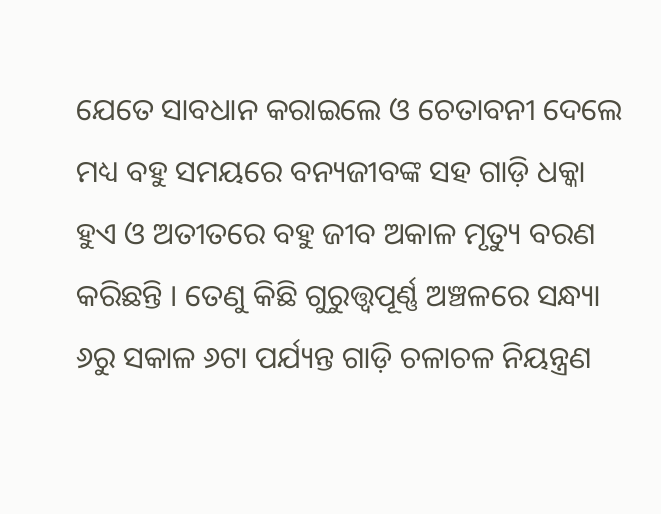ଯେତେ ସାବଧାନ କରାଇଲେ ଓ ଚେତାବନୀ ଦେଲେ ମଧ୍ୟ ବହୁ ସମୟରେ ବନ୍ୟଜୀବଙ୍କ ସହ ଗାଡ଼ି ଧକ୍କା ହୁଏ ଓ ଅତୀତରେ ବହୁ ଜୀବ ଅକାଳ ମୃତ୍ୟୁ ବରଣ କରିଛନ୍ତି । ତେଣୁ କିଛି ଗୁରୁତ୍ତ୍ୱପୂର୍ଣ୍ଣ ଅଞ୍ଚଳରେ ସନ୍ଧ୍ୟା ୬ରୁ ସକାଳ ୬ଟା ପର୍ଯ୍ୟନ୍ତ ଗାଡ଼ି ଚଳାଚଳ ନିୟନ୍ତ୍ରଣ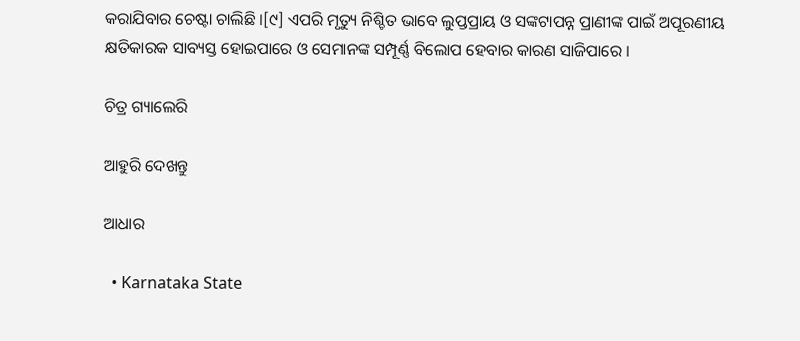କରାଯିବାର ଚେଷ୍ଟା ଚାଲିଛି ।[୯] ଏପରି ମୃତ୍ୟୁ ନିଶ୍ଚିତ ଭାବେ ଲୁପ୍ତପ୍ରାୟ ଓ ସଙ୍କଟାପନ୍ନ ପ୍ରାଣୀଙ୍କ ପାଇଁ ଅପୂରଣୀୟ କ୍ଷତିକାରକ ସାବ୍ୟସ୍ତ ହୋଇପାରେ ଓ ସେମାନଙ୍କ ସମ୍ପୂର୍ଣ୍ଣ ବିଲୋପ ହେବାର କାରଣ ସାଜିପାରେ ।

ଚିତ୍ର ଗ୍ୟାଲେରି

ଆହୁରି ଦେଖନ୍ତୁ

ଆଧାର

  • Karnataka State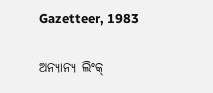Gazetteer, 1983

ଅନ୍ୟାନ୍ୟ ଲିଂକ୍